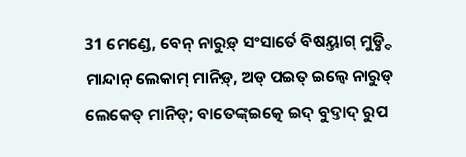31 ମେଣ୍ଡେ, ବେନ୍ ନାରୁଡ଼୍ ସଂସାର୍ତେ ବିଷୟ୍ତାଗ୍ ମୁଡ଼୍ନ୍ଦି ମାନ୍ଦାନ୍ ଲେକାମ୍ ମାନିଡ଼୍, ଅଡ୍ ପଇତ୍ ଇଲ୍ୱେ ନାରୁଡ୍ ଲେକେତ୍ ମାନିଡ୍; ବାତେଙ୍କ୍ଇତ୍କେ ଇଦ୍ ବୁଦ୍ତାଦ୍ ରୁପ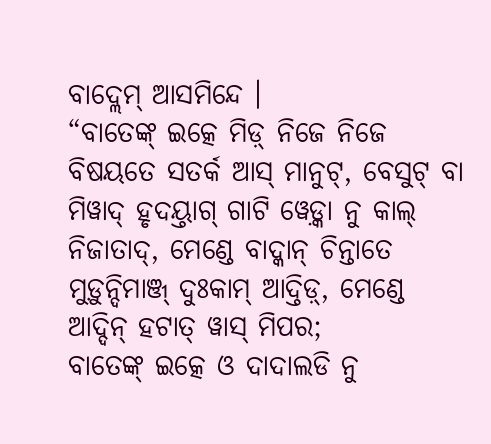ବାଦ୍ଲେମ୍ ଆସମିନ୍ଦେ ।
“ବାତେଙ୍କ୍ ଇତ୍କେ ମିଡ଼୍ ନିଜେ ନିଜେ ବିଷୟତେ ସତର୍କ ଆସ୍ ମାନୁଟ୍, ବେସୁଟ୍ ବା ମିୱାଦ୍ ହୃଦୟ୍ତାଗ୍ ଗାଟି ୱେଡ଼୍କା ନୁ କାଲ୍ ନିଜାତାଦ୍, ମେଣ୍ଡେ ବାଦ୍କାନ୍ ଚିନ୍ତାତେ ମୁଡ଼ୁନ୍ଦିମାଞ୍ଜ୍ ଦୁଃକାମ୍ ଆଦ୍ତିଡ଼୍, ମେଣ୍ଡେ ଆଦ୍ଦିନ୍ ହଟାତ୍ ୱାସ୍ ମିପର;
ବାତେଙ୍କ୍ ଇତ୍କେ ଓ ଦାଦାଲଡି ନୁ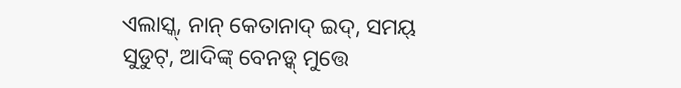ଏଲାସ୍କ୍, ନାନ୍ କେତାନାଦ୍ ଇଦ୍, ସମୟ୍ ସୁଡୁଟ୍, ଆଦିଙ୍କ୍ ବେନଡ଼୍କ୍ ମୁତ୍ତେ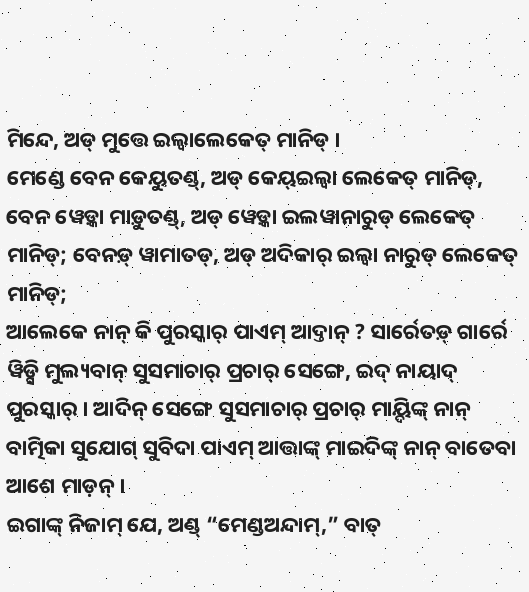ମିନ୍ଦେ, ଅଡ୍ ମୁତ୍ତେ ଇଲ୍ୱାଲେକେତ୍ ମାନିଡ୍ ।
ମେଣ୍ଡେ ବେନ କେୟୁତଣ୍ଡ୍, ଅଡ୍ କେୟ୍ଇଲ୍ୱା ଲେକେତ୍ ମାନିଡ୍, ବେନ ୱେଡ଼୍କା ମାଡ଼ୁତଣ୍ଡ୍, ଅଡ୍ ୱେଡ଼୍କା ଇଲୱାନାରୁଡ୍ ଲେକେତ୍ ମାନିଡ୍; ବେନଡ଼୍ ୱାମାତଡ୍, ଅଡ୍ ଅଦିକାର୍ ଇଲ୍ୱା ନାରୁଡ୍ ଲେକେତ୍ ମାନିଡ୍;
ଆଲେକେ ନାନ୍ କି ପୁରସ୍କାର୍ ପାଏମ୍ ଆଦ୍ତାନ୍ ? ସାର୍ରେତଡ଼୍ ଗାର୍ରେ ୱିଡ଼୍ସି ମୁଲ୍ୟବାନ୍ ସୁସମାଚାର୍ ପ୍ରଚାର୍ ସେଙ୍ଗେ, ଇଦ୍ ନାୟାଦ୍ ପୁରସ୍କାର୍ । ଆଦିନ୍ ସେଙ୍ଗେ ସୁସମାଚାର୍ ପ୍ରଚାର୍ ମାୟ୍ଦିଙ୍କ୍ ନାନ୍ ବାତ୍ମିକା ସୁଯୋଗ୍ ସୁବିଦା ପାଏମ୍ ଆତ୍ତାଙ୍କ୍ ମାଇଦିଙ୍କ୍ ନାନ୍ ବାତେବା ଆଶେ ମାଡ଼ନ୍ ।
ଇଗାଙ୍କ୍ ନିଜାମ୍ ଯେ, ଅଣ୍ଡ୍ “ମେଣ୍ଡଅନ୍ଦାମ୍,” ବାତ୍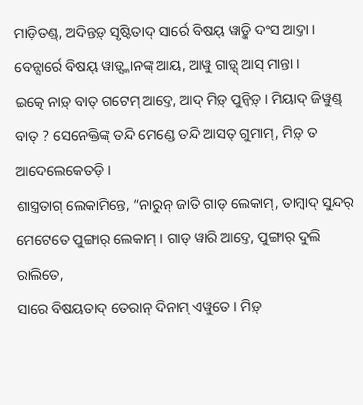ମାଡ଼ିତଣ୍ଡ୍, ଅଦିନ୍ତଡ଼୍ ସୃଷ୍ଟିତାଦ୍ ସାର୍ରେ ବିଷୟ୍ ୱାଡ଼୍କି ଦଂସ ଆଦ୍ତା । ବେନ୍ସାର୍ରେ ବିଷୟ୍ ୱାଡ଼୍ସ୍କାନଙ୍କ୍ ଆୟ, ଆୱୁ ଗାଡ଼୍ସ୍ ଆସ୍ ମାନ୍ତା ।
ଇତ୍କେ ନାଡ଼୍ ବାତ୍ ଗଟେମ୍ ଆଦ୍ତେ, ଆଦ୍ ମିଡ଼୍ ପୁନ୍ୱିଡ଼୍ । ମିୟାଦ୍ ଜିୱୁଣ୍ଡ୍ ବାତ୍ ? ସେନେକ୍ତିଙ୍କ୍ ତନ୍ଦି ମେଣ୍ଡେ ତନ୍ଦି ଆସତ୍ ଗୁମାମ୍, ମିଡ଼୍ ତ ଆଦେଲେକେତଡ଼ି ।
ଶାସ୍ତ୍ରତାଗ୍ ଲେକାମିନ୍ତେ, “ନାରୁନ୍ ଜାତି ଗାଡ୍ ଲେକାମ୍, ତାମ୍ୱାଦ୍ ସୁନ୍ଦର୍ ମେଟେତେ ପୁଙ୍ଗାର୍ ଲେକାମ୍ । ଗାଡ୍ ୱାରି ଆଦ୍ତେ, ପୁଙ୍ଗାର୍ ଦୁଲି ରାଲିତେ,
ସାରେ ବିଷୟତାଦ୍ ତେରାନ୍ ଦିନାମ୍ ଏୱୁତେ । ମିଡ଼୍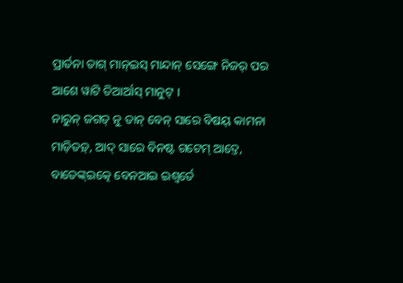ପ୍ରାର୍ତନା ତାଗ୍ ମାନ୍ଇସ୍ ମାନ୍ଦାନ୍ ସେଙ୍ଗେ ନିଜର୍ ପର ଆଶେ ୱାଟି ତିଆର୍ଆସ୍ ମାନୁଟ୍ ।
ନାରୁନ୍ ଜଗତ୍ ନୁ ତାନ୍ ବେନ୍ ସାରେ ବିଷୟ୍ କାମନା ମାଡ଼ିତଡ଼୍, ଆଦ୍ ସାରେ ବିନଷ୍ଟ ଗଟେମ୍ ଆଦ୍ତେ, ବାତେଙ୍କ୍ଇତ୍କେ ବେନଆଇ ଇଶ୍ୱର୍ତେ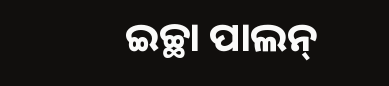ଇଚ୍ଛା ପାଲନ୍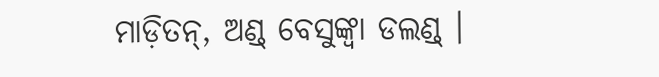ମାଡ଼ିତନ୍, ଅଣ୍ଡ୍ ବେସୁଙ୍କ୍ବା ଡଲଣ୍ଡ୍ ।